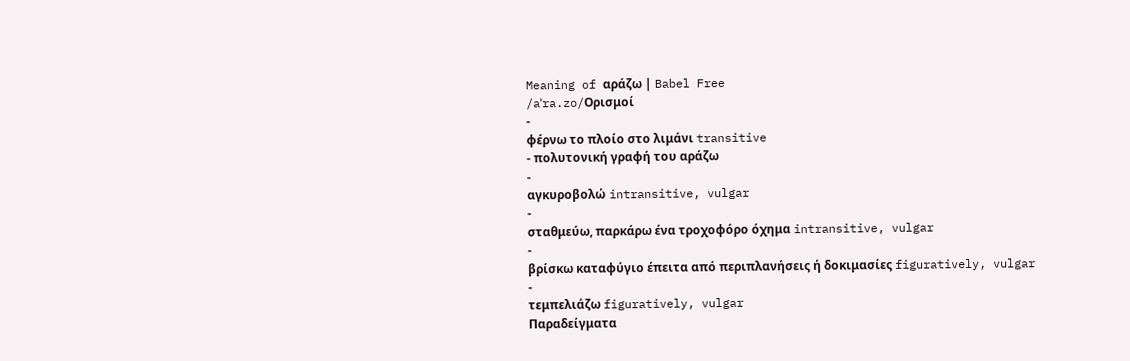Meaning of αράζω | Babel Free
/aˈra.zo/Ορισμοί
-
φέρνω το πλοίο στο λιμάνι transitive
- πολυτονική γραφή του αράζω
-
αγκυροβολώ intransitive, vulgar
-
σταθμεύω, παρκάρω ένα τροχοφόρο όχημα intransitive, vulgar
-
βρίσκω καταφύγιο έπειτα από περιπλανήσεις ή δοκιμασίες figuratively, vulgar
-
τεμπελιάζω figuratively, vulgar
Παραδείγματα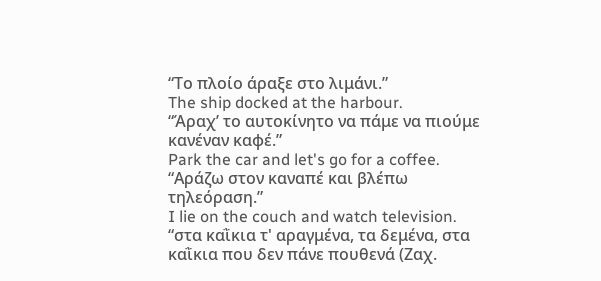“Το πλοίο άραξε στο λιμάνι.”
The ship docked at the harbour.
“Άραχ’ το αυτοκίνητο να πάμε να πιούμε κανέναν καφέ.”
Park the car and let's go for a coffee.
“Αράζω στον καναπέ και βλέπω τηλεόραση.”
I lie on the couch and watch television.
“στα καῒκια τ' αραγμένα, τα δεμένα, στα καῒκια που δεν πάνε πουθενά (Ζαχ.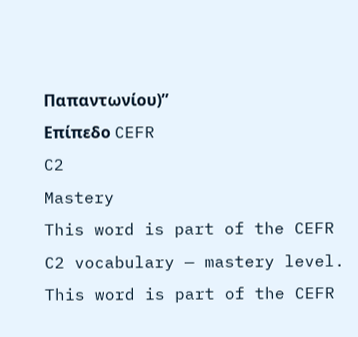Παπαντωνίου)”
Επίπεδο CEFR
C2
Mastery
This word is part of the CEFR C2 vocabulary — mastery level.
This word is part of the CEFR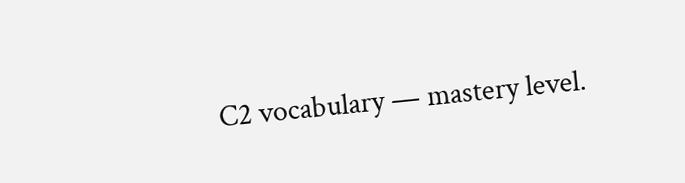C2 vocabulary — mastery level.